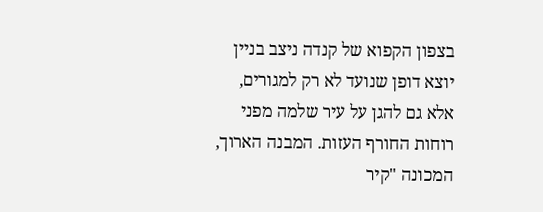בצפון הקפוא של קנדה ניצב בניין יוצא דופן שנועד לא רק למגורים, אלא גם להגן על עיר שלמה מפני רוחות החורף העזות. המבנה הארוך, המכונה "קיר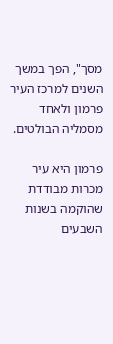מסך", הפך במשך השנים למרכז העיר פרמון ולאחד מסמליה הבולטים.

פרמון היא עיר מכרות מבודדת שהוקמה בשנות השבעים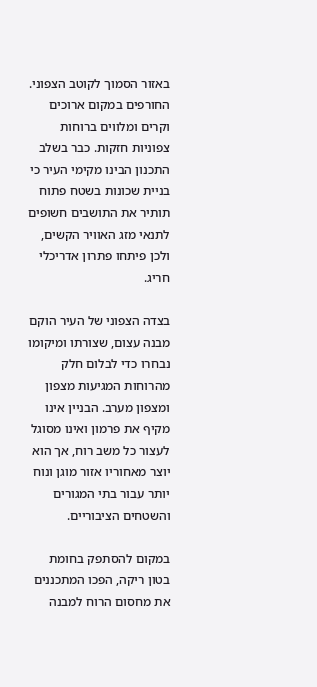באזור הסמוך לקוטב הצפוני. החורפים במקום ארוכים וקרים ומלווים ברוחות צפוניות חזקות. כבר בשלב התכנון הבינו מקימי העיר כי בניית שכונות בשטח פתוח תותיר את התושבים חשופים לתנאי מזג האוויר הקשים, ולכן פיתחו פתרון אדריכלי חריג.

בצדה הצפוני של העיר הוקם מבנה עצום, שצורתו ומיקומו נבחרו כדי לבלום חלק מהרוחות המגיעות מצפון ומצפון מערב. הבניין אינו מקיף את פרמון ואינו מסוגל לעצור כל משב רוח, אך הוא יוצר מאחוריו אזור מוגן ונוח יותר עבור בתי המגורים והשטחים הציבוריים.

במקום להסתפק בחומת בטון ריקה, הפכו המתכננים את מחסום הרוח למבנה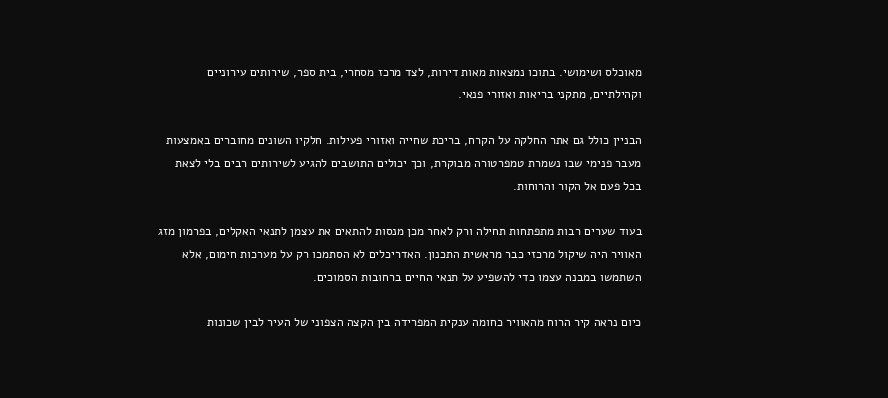מאוכלס ושימושי. בתוכו נמצאות מאות דירות, לצד מרכז מסחרי, בית ספר, שירותים עירוניים וקהילתיים, מתקני בריאות ואזורי פנאי.

הבניין כולל גם אתר החלקה על הקרח, בריכת שחייה ואזורי פעילות. חלקיו השונים מחוברים באמצעות מעבר פנימי שבו נשמרת טמפרטורה מבוקרת, וכך יכולים התושבים להגיע לשירותים רבים בלי לצאת בכל פעם אל הקור והרוחות.

בעוד שערים רבות מתפתחות תחילה ורק לאחר מכן מנסות להתאים את עצמן לתנאי האקלים, בפרמון מזג האוויר היה שיקול מרכזי כבר מראשית התכנון. האדריכלים לא הסתמכו רק על מערכות חימום, אלא השתמשו במבנה עצמו כדי להשפיע על תנאי החיים ברחובות הסמוכים.

כיום נראה קיר הרוח מהאוויר כחומה ענקית המפרידה בין הקצה הצפוני של העיר לבין שכונות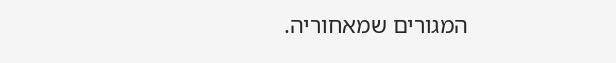המגורים שמאחוריה.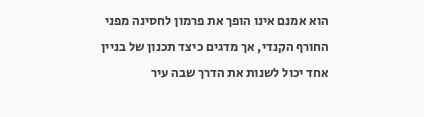הוא אמנם אינו הופך את פרמון לחסינה מפני החורף הקנדי, אך מדגים כיצד תכנון של בניין אחד יכול לשנות את הדרך שבה עיר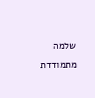שלמה מתמודדת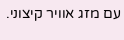עם מזג אוויר קיצוני.